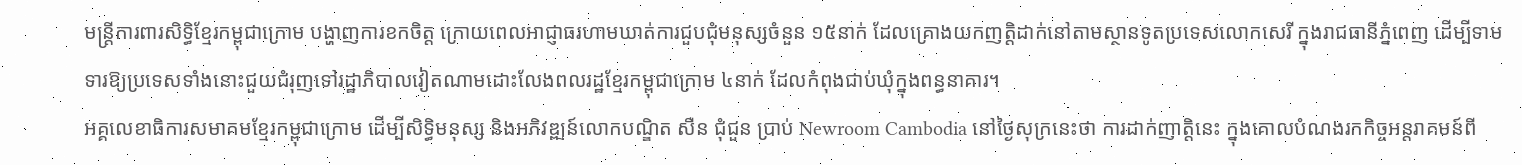មន្រ្តីការពារសិទ្ធិខ្មែរកម្ពុជាក្រោម បង្ហាញការខកចិត្ត ក្រោយពេលអាជ្ញាធរហាមឃាត់ការជួបជុំមនុស្សចំនួន ១៥នាក់ ដែលគ្រោងយកញតិ្ដដាក់នៅតាមស្ថានទូតប្រទេសលោកសេរី ក្នុងរាជធានីភ្នំពេញ ដើម្បីទាមទារឱ្យប្រទេសទាំងនោះជួយជំរុញទៅរដ្ឋាភិបាលវៀតណាមដោះលែងពលរដ្ឋខ្មែរកម្ពុជាក្រោម ៤នាក់ ដែលកំពុងជាប់ឃុំក្នុងពន្ធនាគារ។
អគ្គលេខាធិការសមាគមខ្មែរកម្ពុជាក្រោម ដើម្បីសិទ្ធិមនុស្ស និងអភិវឌ្ឍន៍លោកបណ្ឌិត សឺន ជុំជួន ប្រាប់ Newroom Cambodia នៅថ្ងៃសុក្រនេះថា ការដាក់ញាត្តិនេះ ក្នុងគោលបំណងរកកិច្ចអន្តរាគមន៍ពី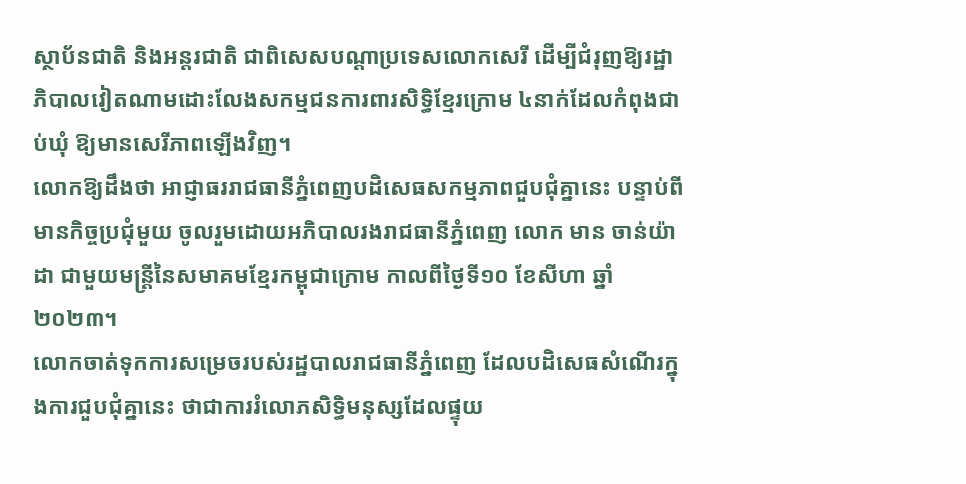ស្ថាប័នជាតិ និងអន្តរជាតិ ជាពិសេសបណ្តាប្រទេសលោកសេរី ដើម្បីជំរុញឱ្យរដ្ឋាភិបាលវៀតណាមដោះលែងសកម្មជនការពារសិទ្ធិខ្មែរក្រោម ៤នាក់ដែលកំពុងជាប់ឃុំ ឱ្យមានសេរីភាពឡើងវិញ។
លោកឱ្យដឹងថា អាជ្ញាធររាជធានីភ្នំពេញបដិសេធសកម្មភាពជួបជុំគ្នានេះ បន្ទាប់ពីមានកិច្ចប្រជុំមួយ ចូលរួមដោយអភិបាលរងរាជធានីភ្នំពេញ លោក មាន ចាន់យ៉ាដា ជាមួយមន្រ្តីនៃសមាគមខ្មែរកម្ពុជាក្រោម កាលពីថ្ងៃទី១០ ខែសីហា ឆ្នាំ២០២៣។
លោកចាត់ទុកការសម្រេចរបស់រដ្ឋបាលរាជធានីភ្នំពេញ ដែលបដិសេធសំណើរក្នុងការជួបជុំគ្នានេះ ថាជាការរំលោភសិទ្ធិមនុស្សដែលផ្ទុយ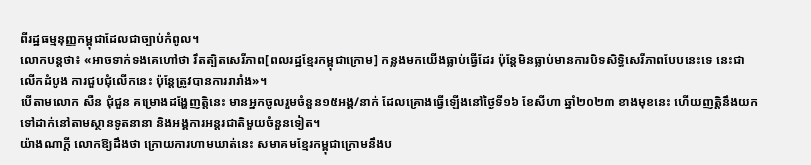ពីរដ្ឋធម្មនុញ្ញកម្ពុជាដែលជាច្បាប់កំពូល។
លោកបន្តថា៖ «អាចទាក់ទងគេហៅថា រឹតត្បិតសេរីភាព[ពលរដ្ឋខ្មែរកម្ពុជាក្រោម] កន្លងមកយើងធ្លាប់ធ្វើដែរ ប៉ុន្តែមិនធ្លាប់មានការបិទសិទ្ធិសេរីភាពបែបនេះទេ នេះជាលើកដំបូង ការជួបជុំលើកនេះ ប៉ុន្តែត្រូវបានការរារាំង»។
បើតាមលោក សឺន ជុំជួន គម្រោងដង្ហែញត្តិនេះ មានអ្នកចូលរួមចំនួន១៥អង្គ/នាក់ ដែលគ្រោងធ្វើឡើងនៅថ្ងៃទី១៦ ខែសីហា ឆ្នាំ២០២៣ ខាងមុខនេះ ហើយញត្តិនឹងយកទៅដាក់នៅតាមស្ថានទូតនានា និងអង្គការអន្តរជាតិមួយចំនួនទៀត។
យ៉ាងណាក្តី លោកឱ្យដឹងថា ក្រោយការហាមឃាត់នេះ សមាគមខ្មែរកម្ពុជាក្រោមនឹងប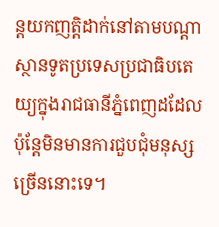ន្តយកញត្តិដាក់នៅតាមបណ្តាស្ថានទូតប្រទេសប្រជាធិបតេយ្យក្នុងរាជធានីភ្នំពេញដដែល ប៉ុន្តែមិនមានការជួបជុំមនុស្សច្រើននោះទេ។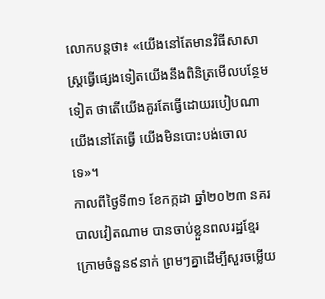លោកបន្តថា៖ «យើងនៅតែមានវិធីសាសាស្រ្តធ្វើផ្សេងទៀតយើងនឹងពិនិត្រមើលបន្ថែមទៀត ថាតើយើងគួរតែធ្វើដោយរបៀបណា យើងនៅតែធ្វើ យើងមិនបោះបង់ចោលទេ»។
កាលពីថ្ងៃទី៣១ ខែកក្កដា ឆ្នាំ២០២៣ នគរបាលវៀតណាម បានចាប់ខ្លួនពលរដ្ឋខ្មែរក្រោមចំនួន៩នាក់ ព្រមៗគ្នាដើម្បីសួរចម្លើយ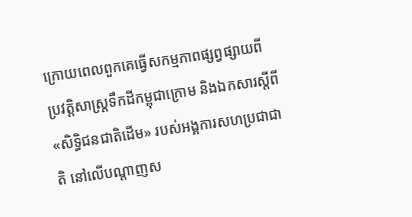ក្រោយពេលពួកគេធ្វើសកម្មភាពផ្សព្វផ្សាយពីប្រវត្តិសាស្ត្រទឹកដីកម្ពុជាក្រោម និងឯកសារស្តីពី «សិទ្ធិជនជាតិដើម» របស់អង្គការសហប្រជាជាតិ នៅលើបណ្ដាញស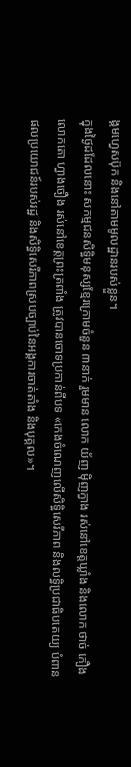ង្គមហ្វេសប៊ុក និងនៅតាមមូលដ្ឋានរបស់ខ្លួន។
ក្នុងថ្ងៃដដែលនោះ សកម្មជនសិទ្ធិមនុស្សខ្មែរក្រោមចំនួន ៣នាក់ រួមមាន លោក យ័ញ ម៉ិញក្វាង រស់នៅខេត្តឃ្លាំង និងលោក ថាច់ កឿង លោកតោ ហ្វាងចឿង រស់នៅខេត្តព្រះត្រពាំង ត្រូវបានចោទប្រកាន់ពីបទ «កេងចំណេញលើសិទ្ធិសេរីភាព និងលទ្ធិប្រជាធិបតេយ្យ បំពានផលប្រយោជន៍របស់រដ្ឋ និងសិទ្ធិសេរីភាពស្របច្បាប់នៃអង្គការចាត់តាំង និងបុគ្គល»។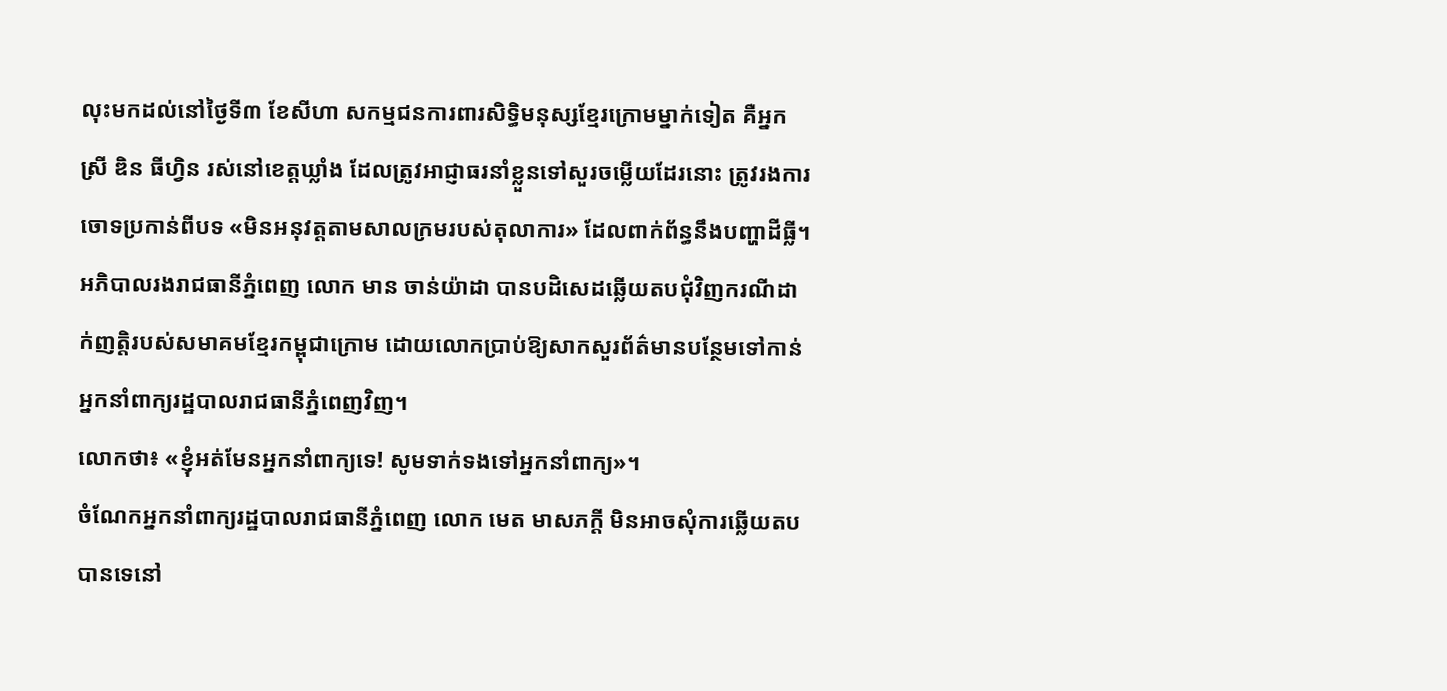លុះមកដល់នៅថ្ងៃទី៣ ខែសីហា សកម្មជនការពារសិទ្ធិមនុស្សខ្មែរក្រោមម្នាក់ទៀត គឺអ្នកស្រី ឌិន ធីហ្វិន រស់នៅខេត្តឃ្លាំង ដែលត្រូវអាជ្ញាធរនាំខ្លួនទៅសួរចម្លើយដែរនោះ ត្រូវរងការចោទប្រកាន់ពីបទ «មិនអនុវត្តតាមសាលក្រមរបស់តុលាការ» ដែលពាក់ព័ន្ធនឹងបញ្ហាដីធ្លី។
អភិបាលរងរាជធានីភ្នំពេញ លោក មាន ចាន់យ៉ាដា បានបដិសេដឆ្លើយតបជុំវិញករណីដាក់ញត្តិរបស់សមាគមខ្មែរកម្ពុជាក្រោម ដោយលោកប្រាប់ឱ្យសាកសួរព័ត៌មានបន្ថែមទៅកាន់អ្នកនាំពាក្យរដ្ឋបាលរាជធានីភ្នំពេញវិញ។
លោកថា៖ «ខ្ញុំអត់មែនអ្នកនាំពាក្យទេ! សូមទាក់ទងទៅអ្នកនាំពាក្យ»។
ចំណែកអ្នកនាំពាក្យរដ្ឋបាលរាជធានីភ្នំពេញ លោក មេត មាសភក្តី មិនអាចសុំការឆ្លើយតបបានទេនៅ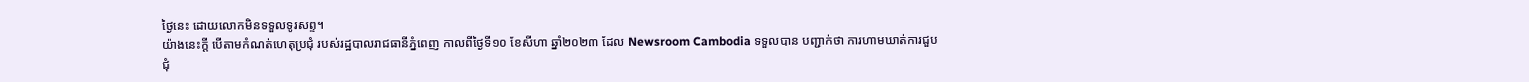ថ្ងៃនេះ ដោយលោកមិនទទួលទូរសព្ទ។
យ៉ាងនេះក្តី បើតាមកំណត់ហេតុប្រជុំ របស់រដ្ឋបាលរាជធានីភ្នំពេញ កាលពីថ្ងៃទី១០ ខែសីហា ឆ្នាំ២០២៣ ដែល Newsroom Cambodia ទទួលបាន បញ្ជាក់ថា ការហាមឃាត់ការជួបជុំ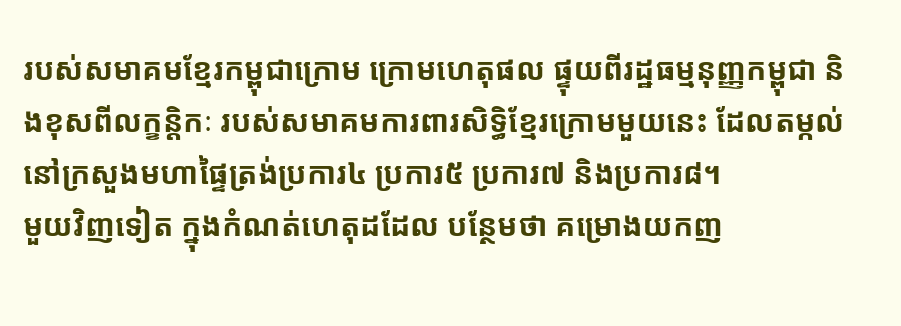របស់សមាគមខ្មែរកម្ពុជាក្រោម ក្រោមហេតុផល ផ្ទុយពីរដ្ឋធម្មនុញ្ញកម្ពុជា និងខុសពីលក្ខន្តិកៈ របស់សមាគមការពារសិទ្ធិខ្មែរក្រោមមួយនេះ ដែលតម្កល់នៅក្រសួងមហាផ្ទៃត្រង់ប្រការ៤ ប្រការ៥ ប្រការ៧ និងប្រការ៨។
មួយវិញទៀត ក្នុងកំណត់ហេតុដដែល បន្ថែមថា គម្រោងយកញ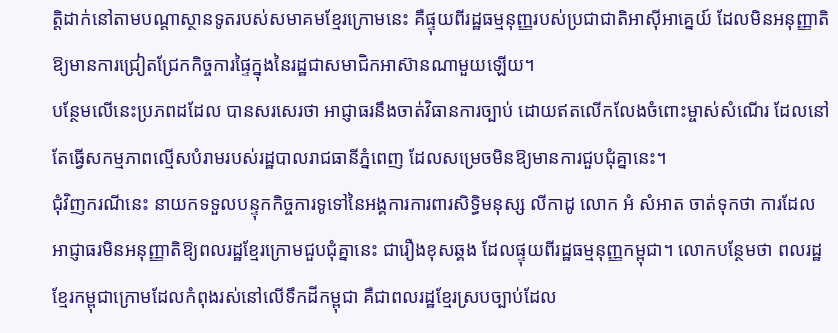តិ្ដដាក់នៅតាមបណ្តាស្ថានទូតរបស់សមាគមខ្មែរក្រោមនេះ គឺផ្ទុយពីរដ្ឋធម្មនុញ្ញរបស់ប្រជាជាតិអាស៊ីអាគ្នេយ៍ ដែលមិនអនុញ្ញាតិឱ្យមានការជ្រៀតជ្រែកកិច្ចការផ្ទៃក្នុងនៃរដ្ឋជាសមាជិកអាស៊ានណាមួយឡើយ។
បន្ថែមលើនេះប្រភពដដែល បានសរសេរថា អាជ្ញាធរនឹងចាត់វិធានការច្បាប់ ដោយឥតលើកលែងចំពោះម្ចាស់សំណើរ ដែលនៅតែធ្វើសកម្មភាពល្មើសបំរាមរបស់រដ្ឋបាលរាជធានីភ្នំពេញ ដែលសម្រេចមិនឱ្យមានការជួបជុំគ្នានេះ។
ជុំវិញករណីនេះ នាយកទទួលបន្ទុកកិច្ចការទូទៅនៃអង្គការការពារសិទ្ធិមនុស្ស លីកាដូ លោក អំ សំអាត ចាត់ទុកថា ការដែលអាជ្ញាធរមិនអនុញ្ញាតិឱ្យពលរដ្ឋខ្មែរក្រោមជួបជុំគ្នានេះ ជារឿងខុសឆ្គង ដែលផ្ទុយពីរដ្ឋធម្មនុញ្ញកម្ពុជា។ លោកបន្ថែមថា ពលរដ្ឋខ្មែរកម្ពុជាក្រោមដែលកំពុងរស់នៅលើទឹកដីកម្ពុជា គឺជាពលរដ្ឋខ្មែរស្របច្បាប់ដែល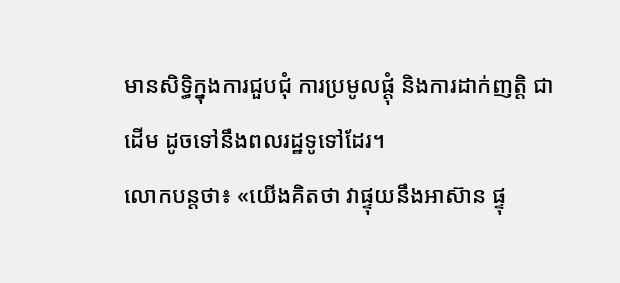មានសិទ្ធិក្នុងការជួបជុំ ការប្រមូលផ្តុំ និងការដាក់ញត្តិ ជាដើម ដូចទៅនឹងពលរដ្ឋទូទៅដែរ។
លោកបន្តថា៖ «យើងគិតថា វាផ្ទុយនឹងអាស៊ាន ផ្ទុ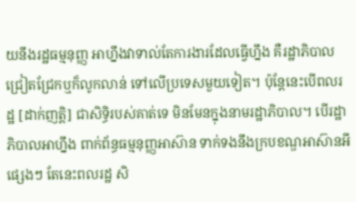យនឹងរដ្ឋធម្មនុញ្ញ អាហ្នឹងវាទាល់តែការងារដែលធ្វើហ្នឹង គឺរដ្ឋាភិបាលជ្រៀតជ្រែកឬក៏លូកលាន់ ទៅលើប្រទេសមួយទៀត។ ប៉ុន្តែនេះបើពលរដ្ឋ [ដាក់ញត្តិ] ជាសិទ្ធិរបស់គាត់ទេ មិនមែនក្នុងនាមរដ្ឋាភិបាល។ បើរដ្ឋាភិបាលអាហ្នឹង ពាក់ព័ន្ធធម្មនុញ្ញអាស៊ាន ទាក់ទងនឹងក្របខណ្ឌអាស៊ានអីផ្សេងៗ តែនេះពលរដ្ឋ សិ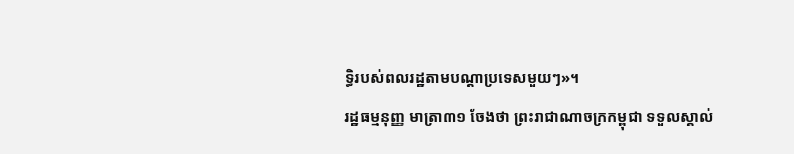ទ្ធិរបស់ពលរដ្ឋតាមបណ្តាប្រទេសមួយៗ»។
រដ្ឋធម្មនុញ្ញ មាត្រា៣១ ចែងថា ព្រះរាជាណាចក្រកម្ពុជា ទទួលស្គាល់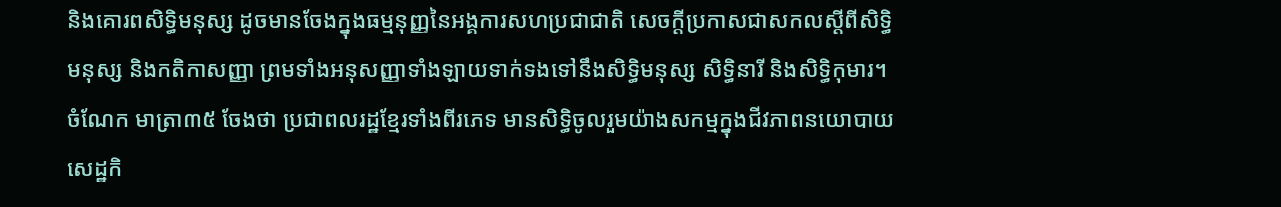និងគោរពសិទ្ធិមនុស្ស ដូចមានចែងក្នុងធម្មនុញ្ញនៃអង្គការសហប្រជាជាតិ សេចក្ដីប្រកាសជាសកលស្ដីពីសិទ្ធិមនុស្ស និងកតិកាសញ្ញា ព្រមទាំងអនុសញ្ញាទាំងឡាយទាក់ទងទៅនឹងសិទ្ធិមនុស្ស សិទ្ធិនារី និងសិទ្ធិកុមារ។
ចំណែក មាត្រា៣៥ ចែងថា ប្រជាពលរដ្ឋខ្មែរទាំងពីរភេទ មានសិទ្ធិចូលរួមយ៉ាងសកម្មក្នុងជីវភាពនយោបាយ សេដ្ឋកិ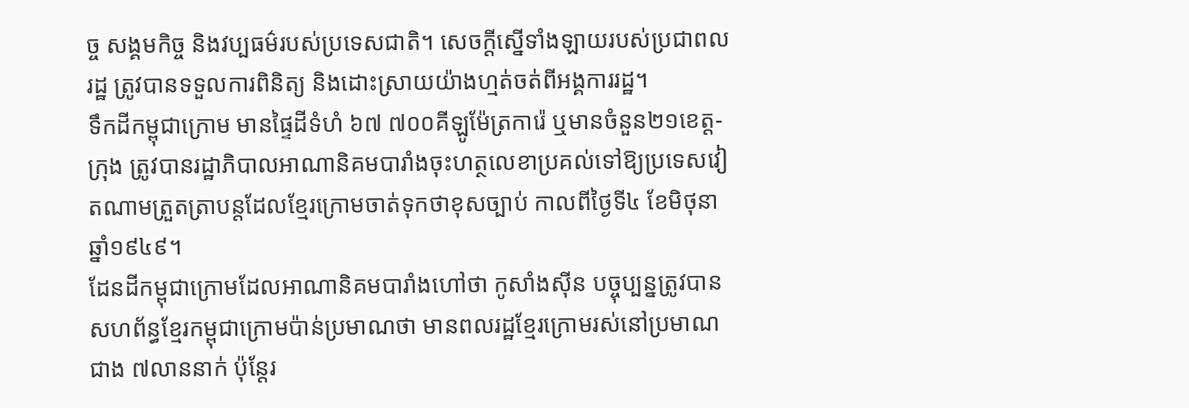ច្ច សង្គមកិច្ច និងវប្បធម៌របស់ប្រទេសជាតិ។ សេចក្ដីស្នើទាំងឡាយរបស់ប្រជាពលរដ្ឋ ត្រូវបានទទួលការពិនិត្យ និងដោះស្រាយយ៉ាងហ្មត់ចត់ពីអង្គការរដ្ឋ។
ទឹកដីកម្ពុជាក្រោម មានផ្ទៃដីទំហំ ៦៧ ៧០០គីឡូម៉ែត្រការ៉េ ឬមានចំនួន២១ខេត្ត-ក្រុង ត្រូវបានរដ្ឋាភិបាលអាណានិគមបារាំងចុះហត្ថលេខាប្រគល់ទៅឱ្យប្រទេសវៀតណាមត្រួតត្រាបន្តដែលខ្មែរក្រោមចាត់ទុកថាខុសច្បាប់ កាលពីថ្ងៃទី៤ ខែមិថុនា ឆ្នាំ១៩៤៩។
ដែនដីកម្ពុជាក្រោមដែលអាណានិគមបារាំងហៅថា កូសាំងស៊ីន បច្ចុប្បន្នត្រូវបានសហព័ន្ធខ្មែរកម្ពុជាក្រោមប៉ាន់ប្រមាណថា មានពលរដ្ឋខ្មែរក្រោមរស់នៅប្រមាណជាង ៧លាននាក់ ប៉ុន្តែរ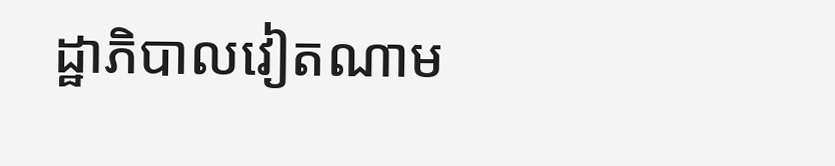ដ្ឋាភិបាលវៀតណាម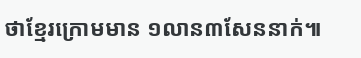ថាខ្មែរក្រោមមាន ១លាន៣សែននាក់៕